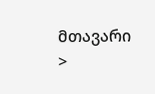მთავარი >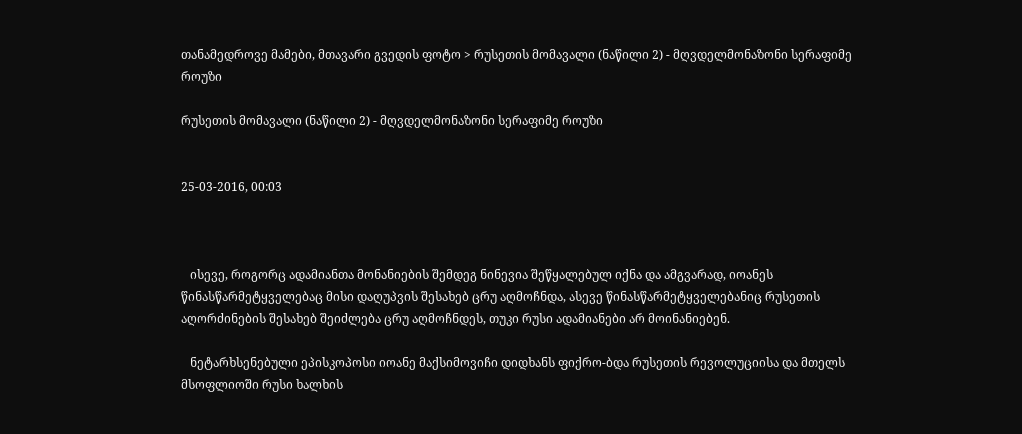თანამედროვე მამები, მთავარი გვედის ფოტო > რუსეთის მომავალი (ნაწილი 2) - მღვდელმონაზონი სერაფიმე როუზი

რუსეთის მომავალი (ნაწილი 2) - მღვდელმონაზონი სერაფიმე როუზი


25-03-2016, 00:03



   ისევე, როგორც ადამიანთა მონანიების შემდეგ ნინევია შეწყალებულ იქნა და ამგვარად, იოანეს წინასწარმეტყველებაც მისი დაღუპვის შესახებ ცრუ აღმოჩნდა, ასევე წინასწარმეტყველებანიც რუსეთის აღორძინების შესახებ შეიძლება ცრუ აღმოჩნდეს, თუკი რუსი ადამიანები არ მოინანიებენ.

   ნეტარხსენებული ეპისკოპოსი იოანე მაქსიმოვიჩი დიდხანს ფიქრო-ბდა რუსეთის რევოლუციისა და მთელს მსოფლიოში რუსი ხალხის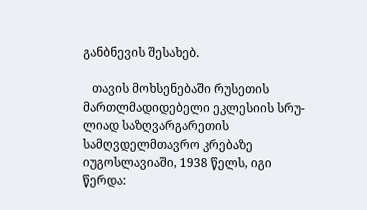განბნევის შესახებ.

   თავის მოხსენებაში რუსეთის მართლმადიდებელი ეკლესიის სრუ-ლიად საზღვარგარეთის სამღვდელმთავრო კრებაზე იუგოსლავიაში, 1938 წელს, იგი წერდა: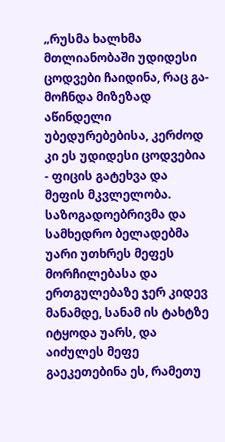„რუსმა ხალხმა მთლიანობაში უდიდესი ცოდვები ჩაიდინა, რაც გა-მოჩნდა მიზეზად აწინდელი უბედურებებისა, კერძოდ კი ეს უდიდესი ცოდვებია - ფიცის გატეხვა და მეფის მკვლელობა. საზოგადოებრივმა და სამხედრო ბელადებმა უარი უთხრეს მეფეს მორჩილებასა და ერთგულებაზე ჯერ კიდევ მანამდე, სანამ ის ტახტზე იტყოდა უარს, და აიძულეს მეფე გაეკეთებინა ეს, რამეთუ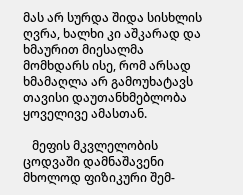მას არ სურდა შიდა სისხლის ღვრა, ხალხი კი აშკარად და ხმაურით მიესალმა მომხდარს ისე, რომ არსად ხმამაღლა არ გამოუხატავს თავისი დაუთანხმებლობა ყოველივე ამასთან.

   მეფის მკვლელობის ცოდვაში დამნაშავენი მხოლოდ ფიზიკური შემ-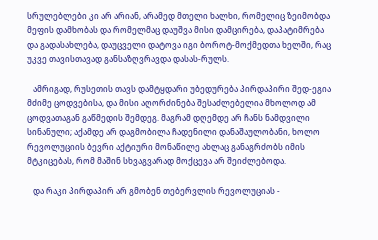სრულებლები კი არ არიან, არამედ მთელი ხალხი, რომელიც ზეიმობდა მეფის დამხობას და რომელმაც დაუშვა მისი დამცირება, დაპატიმრება და გადასახლება, დაუცველი დატოვა იგი ბოროტ-მოქმედთა ხელში, რაც უკვე თავისთავად განსაზღვრავდა დასას-რულს.

   ამრიგად, რუსეთის თავს დამტყდარი უბედურება პირდაპირი შედ-ეგია მძიმე ცოდვებისა, და მისი აღორძინება შესაძლებელია მხოლოდ ამ ცოდვათაგან გაწმედის შემდეგ. მაგრამ დღემდე არ ჩანს ნამდვილი სინანული; აქამდე არ დაგმობილა ჩადენილი დანაშაულობანი, ხოლო რევოლუციის ბევრი აქტიური მონაწილე ახლაც განაგრძობს იმის მტკიცებას, რომ მაშინ სხვაგვარად მოქცევა არ შეიძლებოდა.

   და რაკი პირდაპირ არ გმობენ თებერვლის რევოლუციას -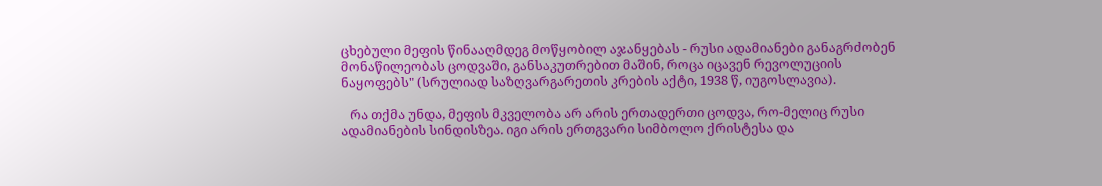ცხებული მეფის წინააღმდეგ მოწყობილ აჯანყებას - რუსი ადამიანები განაგრძობენ მონაწილეობას ცოდვაში, განსაკუთრებით მაშინ, როცა იცავენ რევოლუციის ნაყოფებს" (სრულიად საზღვარგარეთის კრების აქტი, 1938 წ, იუგოსლავია).

   რა თქმა უნდა, მეფის მკველობა არ არის ერთადერთი ცოდვა, რო-მელიც რუსი ადამიანების სინდისზეა. იგი არის ერთგვარი სიმბოლო ქრისტესა და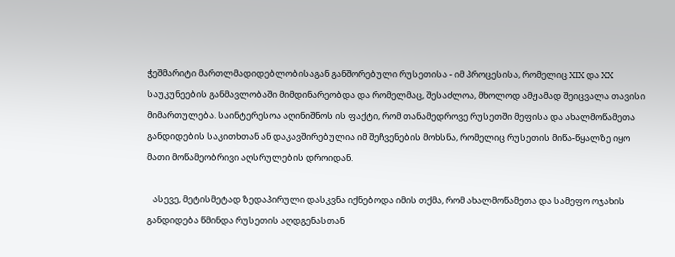ჭეშმარიტი მართლმადიდებლობისაგან განშორებული რუსეთისა - იმ პროცესისა, რომელიც XIX და XX საუკუნეების განმავლობაში მიმდინარეობდა და რომელმაც, შესაძლოა, მხოლოდ ამჟამად შეიცვალა თავისი მიმართულება. საინტერესოა აღინიშნოს ის ფაქტი, რომ თანამედროვე რუსეთში მეფისა და ახალმოწამეთა განდიდების საკითხთან ან დაკავშირებულია იმ შეჩვენების მოხსნა, რომელიც რუსეთის მიწა-წყალზე იყო მათი მოწამეობრივი აღსრულების დროიდან.

   ასევე, მეტისმეტად ზედაპირული დასკვნა იქნებოდა იმის თქმა, რომ ახალმოწამეთა და სამეფო ოჯახის განდიდება წმინდა რუსეთის აღდგენასთან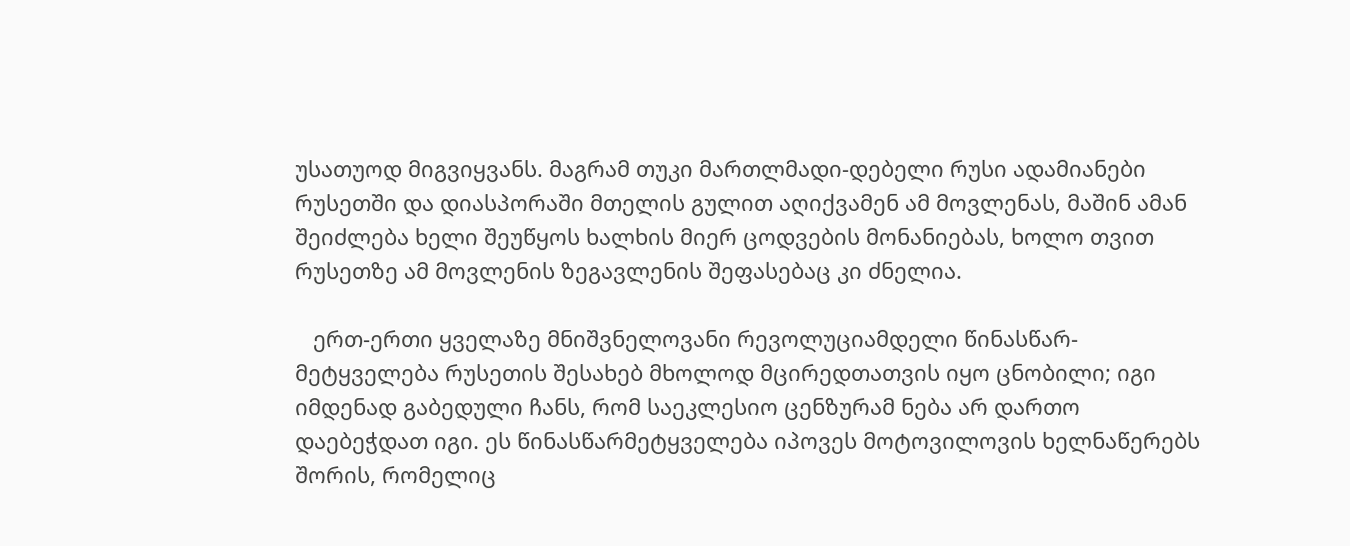უსათუოდ მიგვიყვანს. მაგრამ თუკი მართლმადი-დებელი რუსი ადამიანები რუსეთში და დიასპორაში მთელის გულით აღიქვამენ ამ მოვლენას, მაშინ ამან შეიძლება ხელი შეუწყოს ხალხის მიერ ცოდვების მონანიებას, ხოლო თვით რუსეთზე ამ მოვლენის ზეგავლენის შეფასებაც კი ძნელია.

   ერთ-ერთი ყველაზე მნიშვნელოვანი რევოლუციამდელი წინასწარ-მეტყველება რუსეთის შესახებ მხოლოდ მცირედთათვის იყო ცნობილი; იგი იმდენად გაბედული ჩანს, რომ საეკლესიო ცენზურამ ნება არ დართო დაებეჭდათ იგი. ეს წინასწარმეტყველება იპოვეს მოტოვილოვის ხელნაწერებს შორის, რომელიც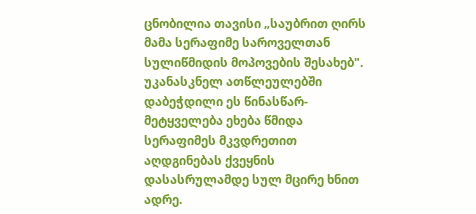ცნობილია თავისი „საუბრით ღირს მამა სერაფიმე საროველთან სულიწმიდის მოპოვების შესახებ". უკანასკნელ ათწლეულებში დაბეჭდილი ეს წინასწარ-მეტყველება ეხება წმიდა სერაფიმეს მკვდრეთით აღდგინებას ქვეყნის დასასრულამდე სულ მცირე ხნით ადრე.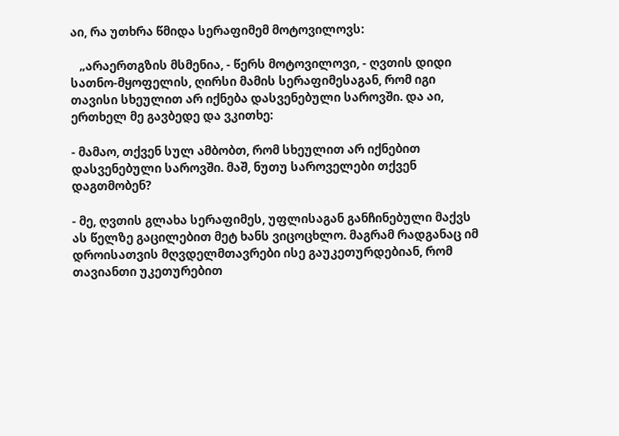აი, რა უთხრა წმიდა სერაფიმემ მოტოვილოვს:

   „არაერთგზის მსმენია, - წერს მოტოვილოვი, - ღვთის დიდი სათნო-მყოფელის, ღირსი მამის სერაფიმესაგან, რომ იგი თავისი სხეულით არ იქნება დასვენებული საროვში. და აი, ერთხელ მე გავბედე და ვკითხე:

- მამაო, თქვენ სულ ამბობთ, რომ სხეულით არ იქნებით დასვენებული საროვში. მაშ, ნუთუ საროველები თქვენ დაგთმობენ?

- მე, ღვთის გლახა სერაფიმეს, უფლისაგან განჩინებული მაქვს ას წელზე გაცილებით მეტ ხანს ვიცოცხლო. მაგრამ რადგანაც იმ დროისათვის მღვდელმთავრები ისე გაუკეთურდებიან, რომ თავიანთი უკეთურებით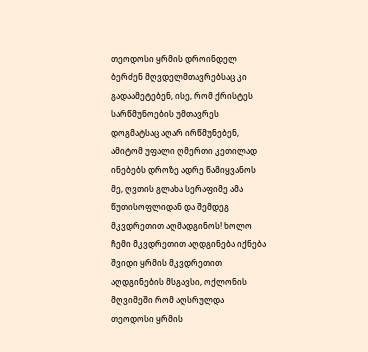თეოდოსი ყრმის დროინდელ ბერძენ მღვდელმთავრებსაც კი გადაამეტებენ, ისე, რომ ქრისტეს სარწმუნოების უმთავრეს დოგმატსაც აღარ ირწმუნებენ, ამიტომ უფალი ღმერთი კეთილად ინებებს დროზე ადრე წამიყვანოს მე, ღვთის გლახა სერაფიმე ამა წუთისოფლიდან და შემდეგ მკვდრეთით აღმადგინოს! ხოლო ჩემი მკვდრეთით აღდგინება იქნება შვიდი ყრმის მკვდრეთით აღდგინების მსგავსი, ოქლონის მღვიმეში რომ აღსრულდა თეოდოსი ყრმის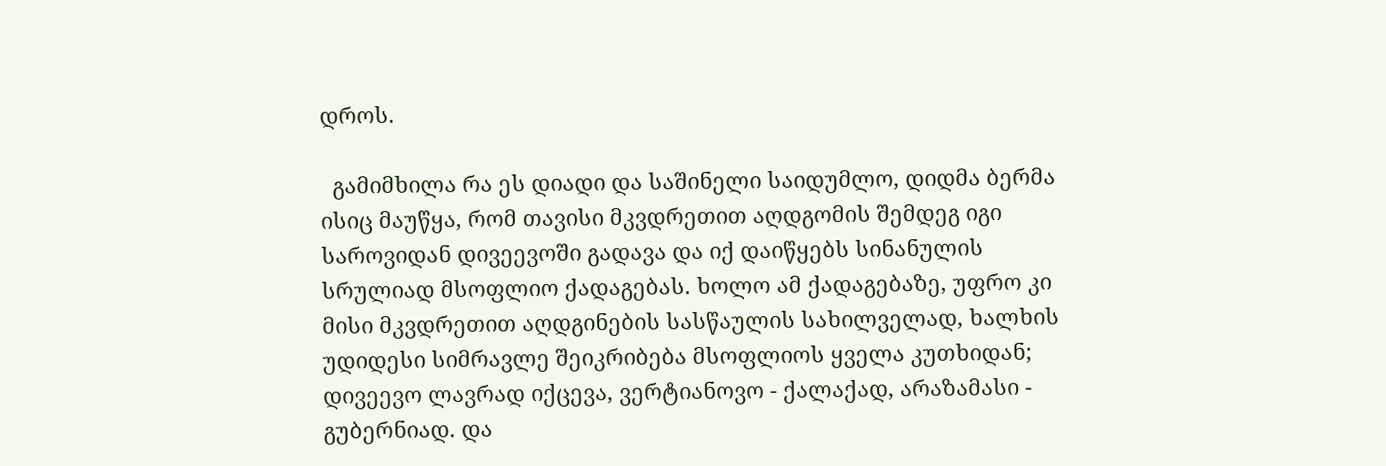დროს.

  გამიმხილა რა ეს დიადი და საშინელი საიდუმლო, დიდმა ბერმა ისიც მაუწყა, რომ თავისი მკვდრეთით აღდგომის შემდეგ იგი საროვიდან დივეევოში გადავა და იქ დაიწყებს სინანულის სრულიად მსოფლიო ქადაგებას. ხოლო ამ ქადაგებაზე, უფრო კი მისი მკვდრეთით აღდგინების სასწაულის სახილველად, ხალხის უდიდესი სიმრავლე შეიკრიბება მსოფლიოს ყველა კუთხიდან; დივეევო ლავრად იქცევა, ვერტიანოვო - ქალაქად, არაზამასი - გუბერნიად. და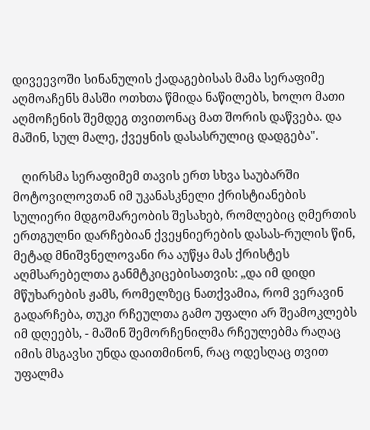დივეევოში სინანულის ქადაგებისას მამა სერაფიმე აღმოაჩენს მასში ოთხთა წმიდა ნაწილებს, ხოლო მათი აღმოჩენის შემდეგ თვითონაც მათ შორის დაწვება. და მაშინ, სულ მალე, ქვეყნის დასასრულიც დადგება".

   ღირსმა სერაფიმემ თავის ერთ სხვა საუბარში მოტოვილოვთან იმ უკანასკნელი ქრისტიანების სულიერი მდგომარეობის შესახებ, რომლებიც ღმერთის ერთგულნი დარჩებიან ქვეყნიერების დასას-რულის წინ, მეტად მნიშვნელოვანი რა აუწყა მას ქრისტეს აღმსარებელთა განმტკიცებისათვის: „და იმ დიდი მწუხარების ჟამს, რომელზეც ნათქვამია, რომ ვერავინ გადარჩება, თუკი რჩეულთა გამო უფალი არ შეამოკლებს იმ დღეებს, - მაშინ შემორჩენილმა რჩეულებმა რაღაც იმის მსგავსი უნდა დაითმინონ, რაც ოდესღაც თვით უფალმა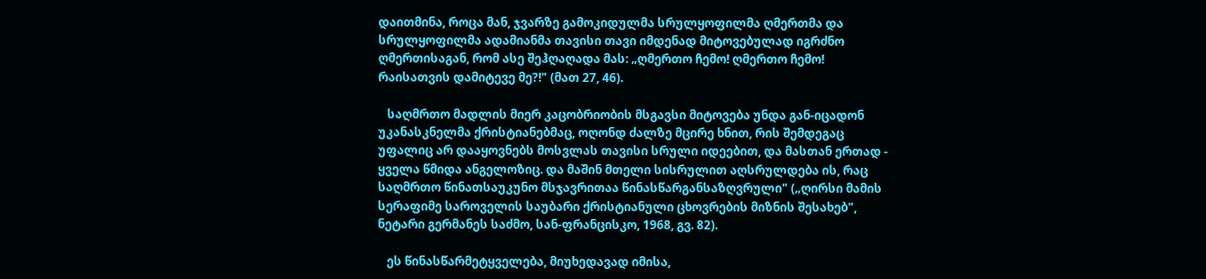დაითმინა, როცა მან, ჯვარზე გამოკიდულმა სრულყოფილმა ღმერთმა და სრულყოფილმა ადამიანმა თავისი თავი იმდენად მიტოვებულად იგრძნო ღმერთისაგან, რომ ასე შეჰღაღადა მას: „ღმერთო ჩემო! ღმერთო ჩემო! რაისათვის დამიტევე მე?!" (მათ 27, 46).

   საღმრთო მადლის მიერ კაცობრიობის მსგავსი მიტოვება უნდა გან-იცადონ უკანასკნელმა ქრისტიანებმაც, ოღონდ ძალზე მცირე ხნით, რის შემდეგაც უფალიც არ დააყოვნებს მოსვლას თავისი სრული იდეებით, და მასთან ერთად - ყველა წმიდა ანგელოზიც. და მაშინ მთელი სისრულით აღსრულდება ის, რაც საღმრთო წინათსაუკუნო მსჯავრითაა წინასწარგანსაზღვრული" („ღირსი მამის სერაფიმე საროველის საუბარი ქრისტიანული ცხოვრების მიზნის შესახებ", ნეტარი გერმანეს საძმო, სან-ფრანცისკო, 1968, გვ. 82).

   ეს წინასწარმეტყველება, მიუხედავად იმისა,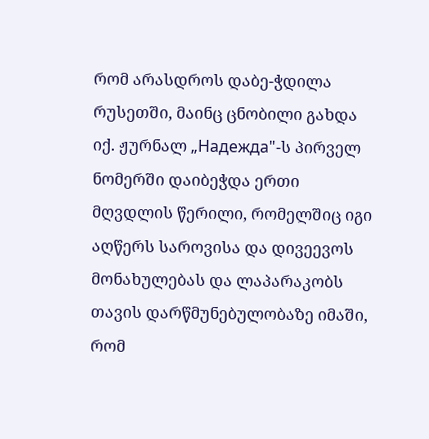რომ არასდროს დაბე-ჭდილა რუსეთში, მაინც ცნობილი გახდა იქ. ჟურნალ „Надежда"-ს პირველ ნომერში დაიბეჭდა ერთი მღვდლის წერილი, რომელშიც იგი აღწერს საროვისა და დივეევოს მონახულებას და ლაპარაკობს თავის დარწმუნებულობაზე იმაში, რომ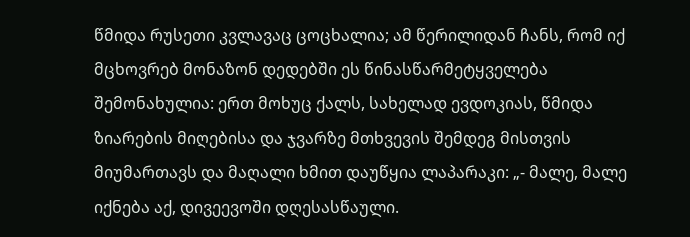წმიდა რუსეთი კვლავაც ცოცხალია; ამ წერილიდან ჩანს, რომ იქ მცხოვრებ მონაზონ დედებში ეს წინასწარმეტყველება შემონახულია: ერთ მოხუც ქალს, სახელად ევდოკიას, წმიდა ზიარების მიღებისა და ჯვარზე მთხვევის შემდეგ მისთვის მიუმართავს და მაღალი ხმით დაუწყია ლაპარაკი: „- მალე, მალე იქნება აქ, დივეევოში დღესასწაული.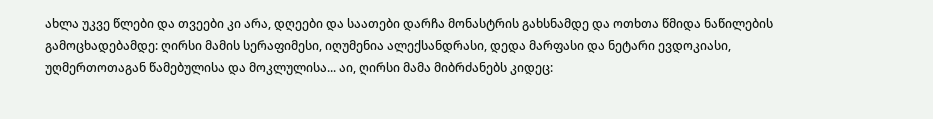ახლა უკვე წლები და თვეები კი არა, დღეები და საათები დარჩა მონასტრის გახსნამდე და ოთხთა წმიდა ნაწილების გამოცხადებამდე: ღირსი მამის სერაფიმესი, იღუმენია ალექსანდრასი, დედა მარფასი და ნეტარი ევდოკიასი, უღმერთოთაგან წამებულისა და მოკლულისა... აი, ღირსი მამა მიბრძანებს კიდეც: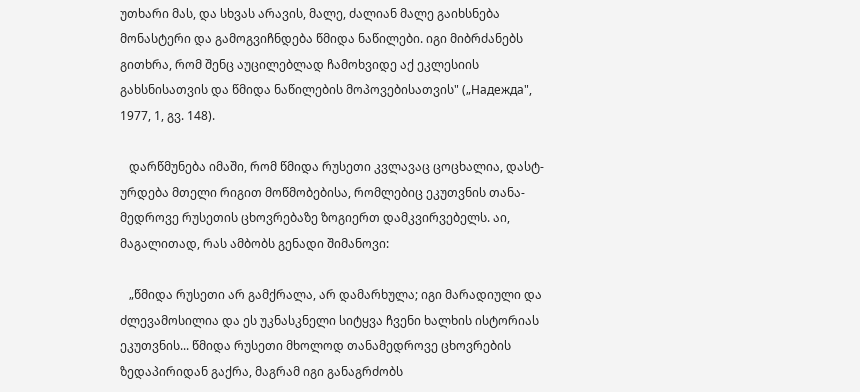უთხარი მას, და სხვას არავის, მალე, ძალიან მალე გაიხსნება მონასტერი და გამოგვიჩნდება წმიდა ნაწილები. იგი მიბრძანებს გითხრა, რომ შენც აუცილებლად ჩამოხვიდე აქ ეკლესიის გახსნისათვის და წმიდა ნაწილების მოპოვებისათვის" („Надежда", 1977, 1, გვ. 148).

   დარწმუნება იმაში, რომ წმიდა რუსეთი კვლავაც ცოცხალია, დასტ-ურდება მთელი რიგით მოწმობებისა, რომლებიც ეკუთვნის თანა-მედროვე რუსეთის ცხოვრებაზე ზოგიერთ დამკვირვებელს. აი, მაგალითად, რას ამბობს გენადი შიმანოვი:

   „წმიდა რუსეთი არ გამქრალა, არ დამარხულა; იგი მარადიული და ძლევამოსილია და ეს უკნასკნელი სიტყვა ჩვენი ხალხის ისტორიას ეკუთვნის... წმიდა რუსეთი მხოლოდ თანამედროვე ცხოვრების ზედაპირიდან გაქრა, მაგრამ იგი განაგრძობს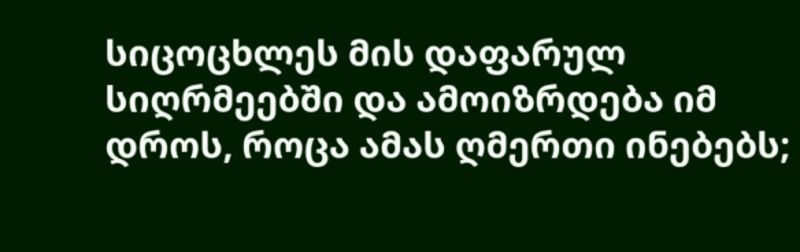სიცოცხლეს მის დაფარულ სიღრმეებში და ამოიზრდება იმ დროს, როცა ამას ღმერთი ინებებს;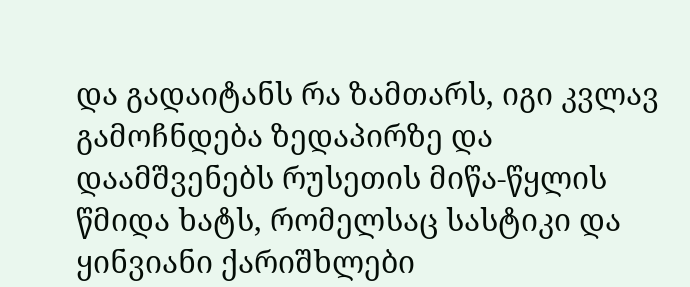და გადაიტანს რა ზამთარს, იგი კვლავ გამოჩნდება ზედაპირზე და დაამშვენებს რუსეთის მიწა-წყლის წმიდა ხატს, რომელსაც სასტიკი და ყინვიანი ქარიშხლები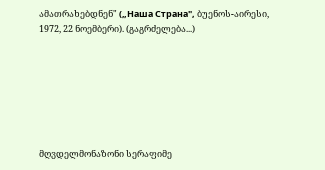ამათრახებდნენ" („Наша Страна", ბუენოს-აირესი, 1972, 22 ნოემბერი). (გაგრძელება...)







მღვდელმონაზონი სერაფიმე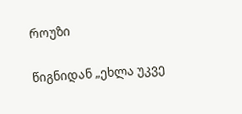როუზი

წიგნიდან „ეხლა უკვე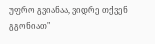უფრო გვიანაა, ვიდრე თქვენ გგონიათ"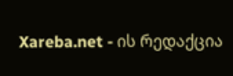Xareba.net - ის რედაქცია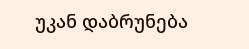უკან დაბრუნება